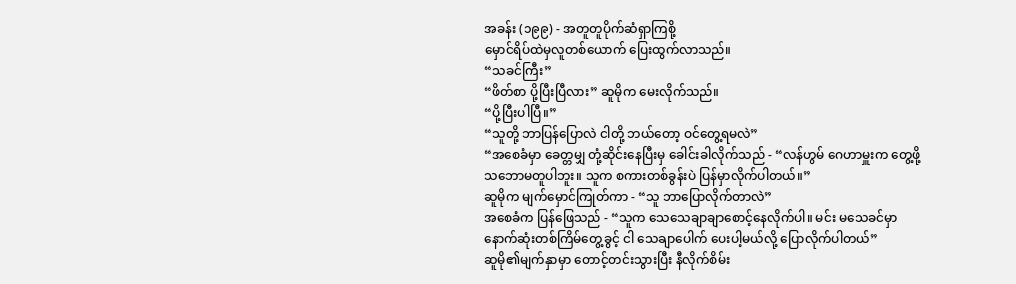အခန်း (၁၉၉) - အတူတူပိုက်ဆံရှာကြစို့
မှောင်ရိပ်ထဲမှလူတစ်ယောက် ပြေးထွက်လာသည်။
“သခင်ကြီး”
“ဖိတ်စာ ပို့ပြီးပြီလား” ဆူမိုက မေးလိုက်သည်။
“ပို့ပြီးပါပြီ။”
“သူတို့ ဘာပြန်ပြောလဲ ငါတို့ ဘယ်တော့ ဝင်တွေ့ရမလဲ”
“အစေခံမှာ ခေတ္တမျှ တုံ့ဆိုင်းနေပြီးမှ ခေါင်းခါလိုက်သည် - “လန်ဟွမ် ဂေဟာမှူးက တွေ့ဖို့ သဘောမတူပါဘူး။ သူက စကားတစ်ခွန်းပဲ ပြန်မှာလိုက်ပါတယ်။”
ဆူမိုက မျက်မှောင်ကြုတ်ကာ - “သူ ဘာပြောလိုက်တာလဲ”
အစေခံက ပြန်ဖြေသည် - “သူက သေသေချာချာစောင့်နေလိုက်ပါ။ မင်း မသေခင်မှာ နောက်ဆုံးတစ်ကြိမ်တွေ့ခွင့် ငါ သေချာပေါက် ပေးပါ့မယ်လို့ ပြောလိုက်ပါတယ်”
ဆူမို၏မျက်နှာမှာ တောင့်တင်းသွားပြီး နီလိုက်စိမ်း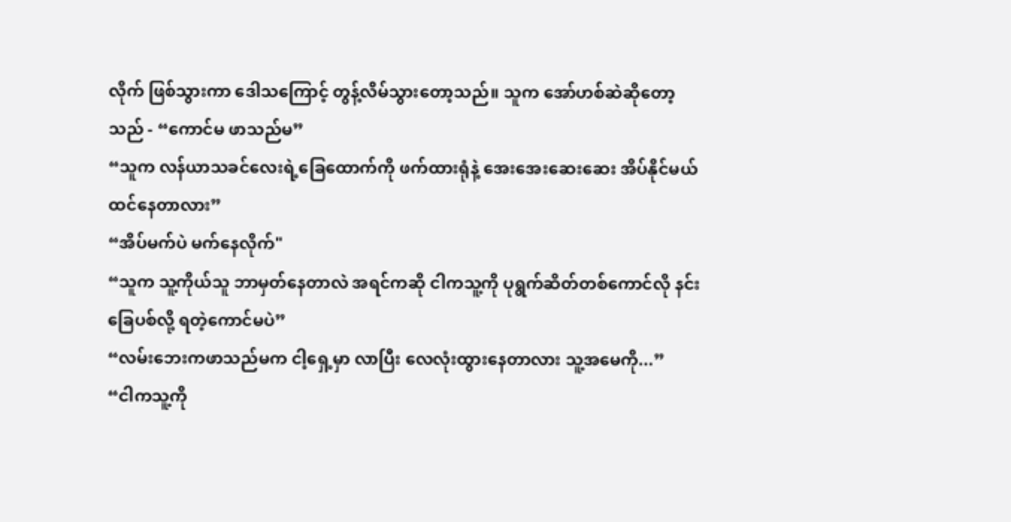လိုက် ဖြစ်သွားကာ ဒေါသကြောင့် တွန့်လိမ်သွားတော့သည်။ သူက အော်ဟစ်ဆဲဆိုတော့သည် - “ကောင်မ ဖာသည်မ”
“သူက လန်ယာသခင်လေးရဲ့ခြေထောက်ကို ဖက်ထားရုံနဲ့ အေးအေးဆေးဆေး အိပ်နိုင်မယ် ထင်နေတာလား”
“အိပ်မက်ပဲ မက်နေလိုက်"
“သူက သူ့ကိုယ်သူ ဘာမှတ်နေတာလဲ အရင်ကဆို ငါကသူ့ကို ပုရွက်ဆိတ်တစ်ကောင်လို နင်းခြေပစ်လို့ ရတဲ့ကောင်မပဲ”
“လမ်းဘေးကဖာသည်မက ငါ့ရှေ့မှာ လာပြီး လေလုံးထွားနေတာလား သူ့အမေကို...”
“ငါကသူ့ကို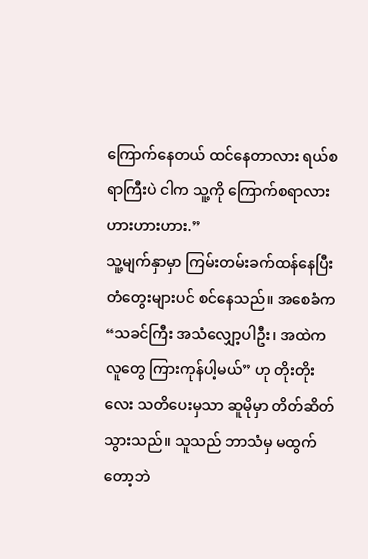ကြောက်နေတယ် ထင်နေတာလား ရယ်စရာကြီးပဲ ငါက သူ့ကို ကြောက်စရာလား ဟားဟားဟား.”
သူ့မျက်နှာမှာ ကြမ်းတမ်းခက်ထန်နေပြီး တံတွေးများပင် စင်နေသည်။ အစေခံက “သခင်ကြီး အသံလျှော့ပါဦး၊ အထဲကလူတွေ ကြားကုန်ပါ့မယ်” ဟု တိုးတိုးလေး သတိပေးမှသာ ဆူမိုမှာ တိတ်ဆိတ်သွားသည်။ သူသည် ဘာသံမှ မထွက်တော့ဘဲ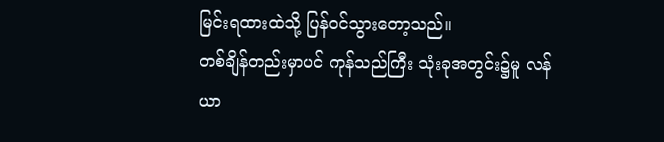မြင်းရထားထဲသို့ ပြန်ဝင်သွားတော့သည်။
တစ်ချိန်တည်းမှာပင် ကုန်သည်ကြီး သုံးခုအတွင်း၌မူ လန်ယာ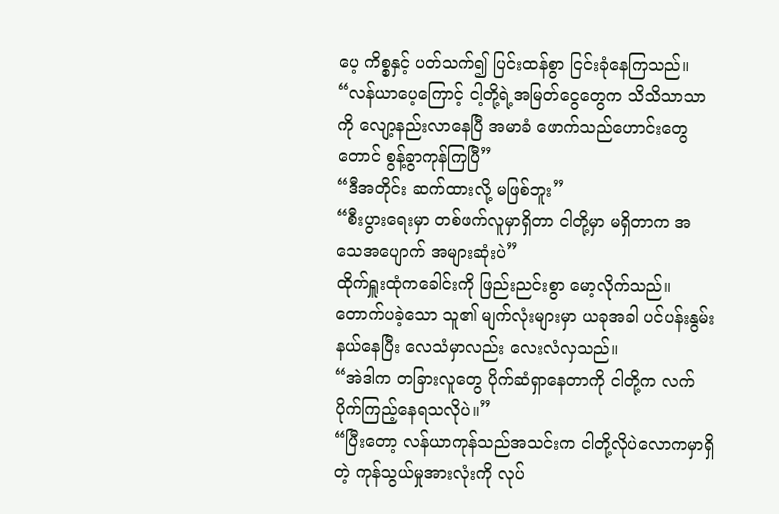ပေ့ ကိစ္စနှင့် ပတ်သက်၍ ပြင်းထန်စွာ ငြင်းခုံနေကြသည်။
“လန်ယာပေ့ကြောင့် ငါ့တို့ရဲ့အမြတ်ငွေတွေက သိသိသာသာကို လျော့နည်းလာနေပြီ အမာခံ ဖောက်သည်ဟောင်းတွေတောင် စွန့်ခွာကုန်ကြပြီ”
“ဒီအတိုင်း ဆက်ထားလို့ မဖြစ်ဘူး”
“စီးပွားရေးမှာ တစ်ဖက်လူမှာရှိတာ ငါတို့မှာ မရှိတာက အသေအပျောက် အများဆုံးပဲ”
ထိုက်ရှူးထုံကခေါင်းကို ဖြည်းညင်းစွာ မော့လိုက်သည်။ တောက်ပခဲ့သော သူ၏ မျက်လုံးများမှာ ယခုအခါ ပင်ပန်းနွမ်းနယ်နေပြီး လေသံမှာလည်း လေးလံလှသည်။
“အဲဒါက တခြားလူတွေ ပိုက်ဆံရှာနေတာကို ငါတို့က လက်ပိုက်ကြည့်နေရသလိုပဲ။”
“ပြီးတော့ လန်ယာကုန်သည်အသင်းက ငါတို့လိုပဲလောကမှာရှိတဲ့ ကုန်သွယ်မှုအားလုံးကို လုပ်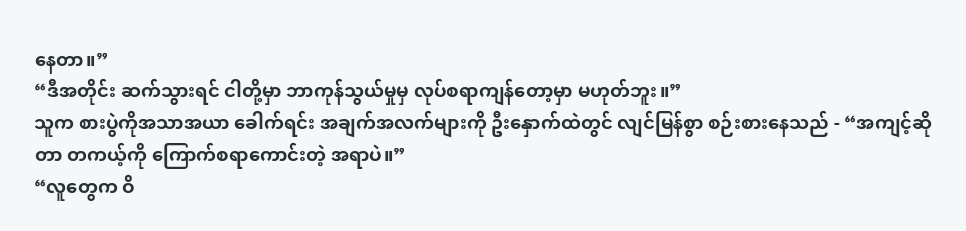နေတာ။”
“ဒီအတိုင်း ဆက်သွားရင် ငါတို့မှာ ဘာကုန်သွယ်မှုမှ လုပ်စရာကျန်တော့မှာ မဟုတ်ဘူး။”
သူက စားပွဲကိုအသာအယာ ခေါက်ရင်း အချက်အလက်များကို ဦးနှောက်ထဲတွင် လျင်မြန်စွာ စဉ်းစားနေသည် - “အကျင့်ဆိုတာ တကယ့်ကို ကြောက်စရာကောင်းတဲ့ အရာပဲ။”
“လူတွေက ဝိ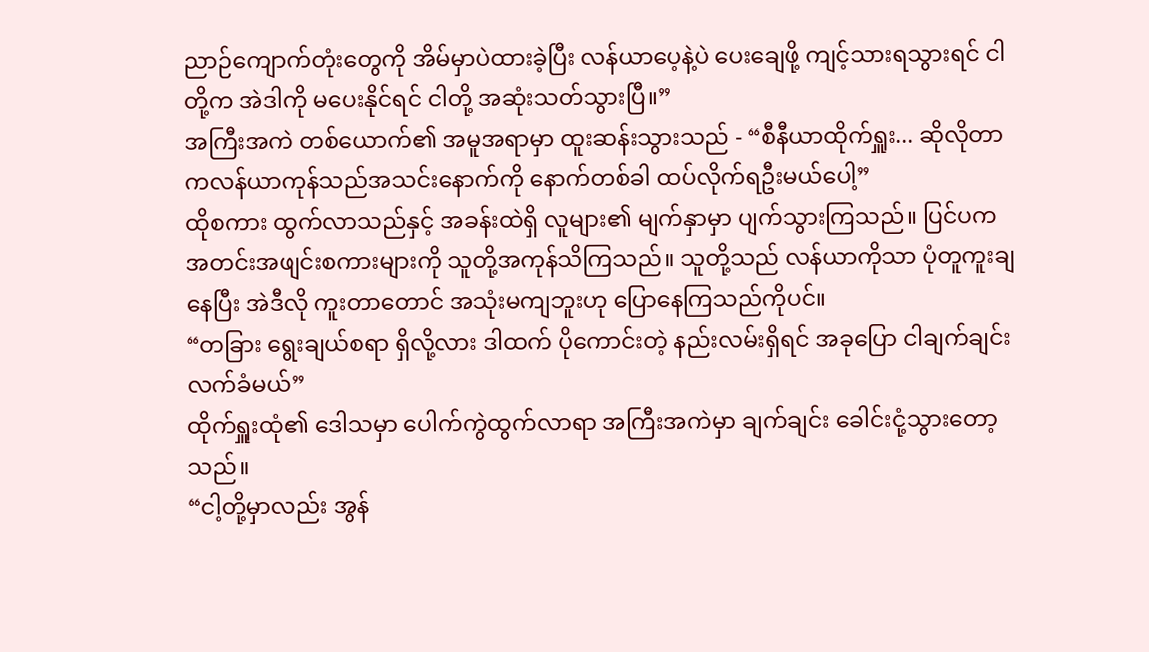ညာဉ်ကျောက်တုံးတွေကို အိမ်မှာပဲထားခဲ့ပြီး လန်ယာပေ့နဲ့ပဲ ပေးချေဖို့ ကျင့်သားရသွားရင် ငါတို့က အဲဒါကို မပေးနိုင်ရင် ငါတို့ အဆုံးသတ်သွားပြီ။”
အကြီးအကဲ တစ်ယောက်၏ အမူအရာမှာ ထူးဆန်းသွားသည် - “စီနီယာထိုက်ရှူး... ဆိုလိုတာကလန်ယာကုန်သည်အသင်းနောက်ကို နောက်တစ်ခါ ထပ်လိုက်ရဦးမယ်ပေါ့”
ထိုစကား ထွက်လာသည်နှင့် အခန်းထဲရှိ လူများ၏ မျက်နှာမှာ ပျက်သွားကြသည်။ ပြင်ပက အတင်းအဖျင်းစကားများကို သူတို့အကုန်သိကြသည်။ သူတို့သည် လန်ယာကိုသာ ပုံတူကူးချနေပြီး အဲဒီလို ကူးတာတောင် အသုံးမကျဘူးဟု ပြောနေကြသည်ကိုပင်။
“တခြား ရွေးချယ်စရာ ရှိလို့လား ဒါထက် ပိုကောင်းတဲ့ နည်းလမ်းရှိရင် အခုပြော ငါချက်ချင်း လက်ခံမယ်”
ထိုက်ရှူးထုံ၏ ဒေါသမှာ ပေါက်ကွဲထွက်လာရာ အကြီးအကဲမှာ ချက်ချင်း ခေါင်းငုံ့သွားတော့သည်။
“ငါ့တို့မှာလည်း အွန်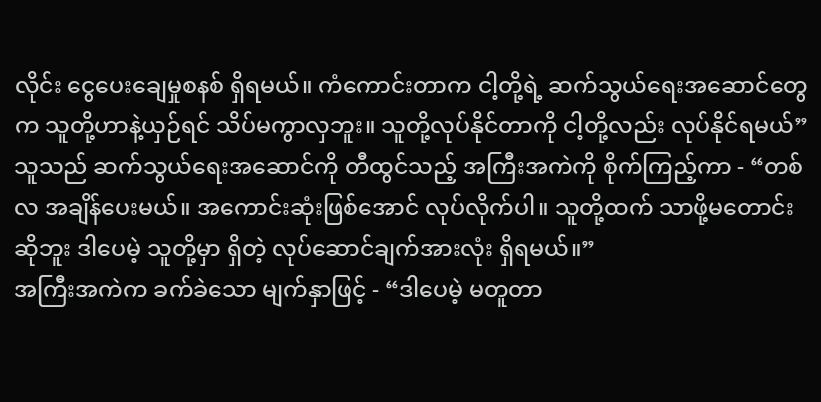လိုင်း ငွေပေးချေမှုစနစ် ရှိရမယ်။ ကံကောင်းတာက ငါ့တို့ရဲ့ ဆက်သွယ်ရေးအဆောင်တွေက သူတို့ဟာနဲ့ယှဉ်ရင် သိပ်မကွာလှဘူး။ သူတို့လုပ်နိုင်တာကို ငါ့တို့လည်း လုပ်နိုင်ရမယ်” သူသည် ဆက်သွယ်ရေးအဆောင်ကို တီထွင်သည့် အကြီးအကဲကို စိုက်ကြည့်ကာ - “တစ်လ အချိန်ပေးမယ်။ အကောင်းဆုံးဖြစ်အောင် လုပ်လိုက်ပါ။ သူတို့ထက် သာဖို့မတောင်းဆိုဘူး ဒါပေမဲ့ သူတို့မှာ ရှိတဲ့ လုပ်ဆောင်ချက်အားလုံး ရှိရမယ်။”
အကြီးအကဲက ခက်ခဲသော မျက်နှာဖြင့် - “ဒါပေမဲ့ မတူတာ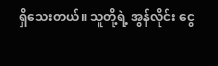ရှိသေးတယ်။ သူတို့ရဲ့ အွန်လိုင်း ငွေ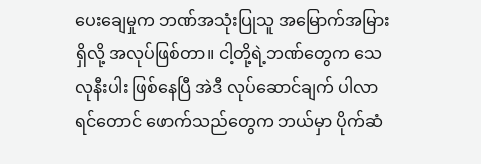ပေးချေမှုက ဘဏ်အသုံးပြုသူ အမြောက်အမြား ရှိလို့ အလုပ်ဖြစ်တာ။ ငါ့တို့ရဲ့ဘဏ်တွေက သေလုနီးပါး ဖြစ်နေပြီ အဲဒီ လုပ်ဆောင်ချက် ပါလာရင်တောင် ဖောက်သည်တွေက ဘယ်မှာ ပိုက်ဆံ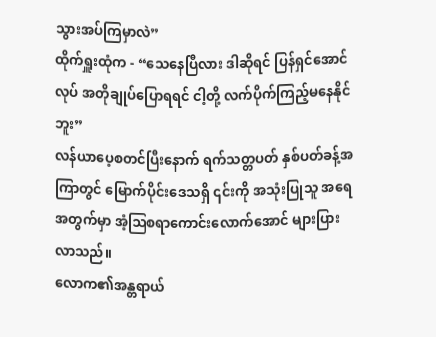သွားအပ်ကြမှာလဲ”
ထိုက်ရှူးထုံက - “သေနေပြီလား ဒါဆိုရင် ပြန်ရှင်အောင်လုပ် အတိုချုပ်ပြောရရင် ငါ့တို့ လက်ပိုက်ကြည့်မနေနိုင်ဘူး”
လန်ယာပေ့စတင်ပြီးနောက် ရက်သတ္တပတ် နှစ်ပတ်ခန့်အကြာတွင် မြောက်ပိုင်းဒေသရှိ ၎င်းကို အသုံးပြုသူ အရေအတွက်မှာ အံ့ဩစရာကောင်းလောက်အောင် များပြားလာသည်။
လောက၏အန္တရာယ်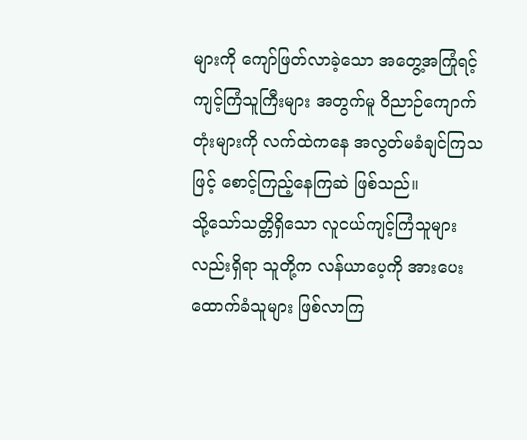များကို ကျော်ဖြတ်လာခဲ့သော အတွေ့အကြုံရင့် ကျင့်ကြံသူကြီးများ အတွက်မူ ဝိညာဉ်ကျောက်တုံးများကို လက်ထဲကနေ အလွတ်မခံချင်ကြသဖြင့် စောင့်ကြည့်နေကြဆဲ ဖြစ်သည်။
သို့သော်သတ္တိရှိသော လူငယ်ကျင့်ကြံသူများလည်းရှိရာ သူတို့က လန်ယာပေ့ကို အားပေးထောက်ခံသူများ ဖြစ်လာကြ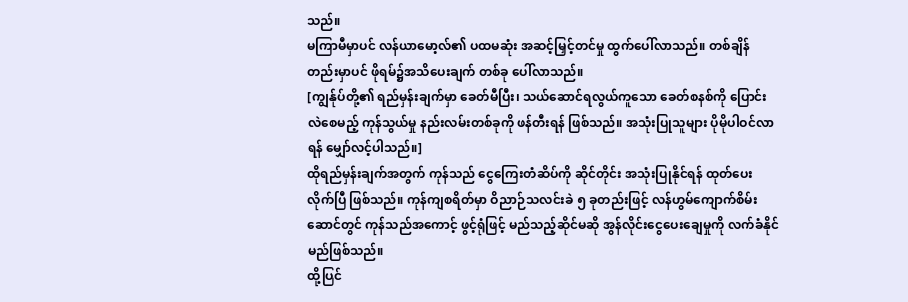သည်။
မကြာမီမှာပင် လန်ယာမော့လ်၏ ပထမဆုံး အဆင့်မြှင့်တင်မှု ထွက်ပေါ်လာသည်။ တစ်ချိန်တည်းမှာပင် ဖိုရမ်၌အသိပေးချက် တစ်ခု ပေါ်လာသည်။
[ကျွန်ုပ်တို့၏ ရည်မှန်းချက်မှာ ခေတ်မီပြီး၊ သယ်ဆောင်ရလွယ်ကူသော ခေတ်စနစ်ကို ပြောင်းလဲစေမည့် ကုန်သွယ်မှု နည်းလမ်းတစ်ခုကို ဖန်တီးရန် ဖြစ်သည်။ အသုံးပြုသူများ ပိုမိုပါဝင်လာရန် မျှော်လင့်ပါသည်။]
ထိုရည်မှန်းချက်အတွက် ကုန်သည် ငွေကြေးတံဆိပ်ကို ဆိုင်တိုင်း အသုံးပြုနိုင်ရန် ထုတ်ပေးလိုက်ပြီ ဖြစ်သည်။ ကုန်ကျစရိတ်မှာ ဝိညာဉ်သလင်းခဲ ၅ ခုတည်းဖြင့် လန်ဟွမ်ကျောက်စိမ်းဆောင်တွင် ကုန်သည်အကောင့် ဖွင့်ရုံဖြင့် မည်သည့်ဆိုင်မဆို အွန်လိုင်းငွေပေးချေမှုကို လက်ခံနိုင်မည်ဖြစ်သည်။
ထို့ပြင်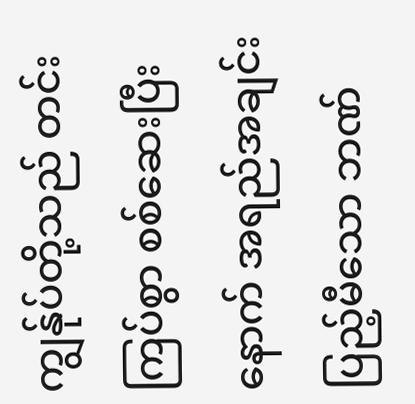ကျွန်ုပ်တို့သည် တင်းကြပ်စွာ စစ်ဆေးပြီးနောက် အရည်အချင်း ပြည့်မီသော ဘဏ်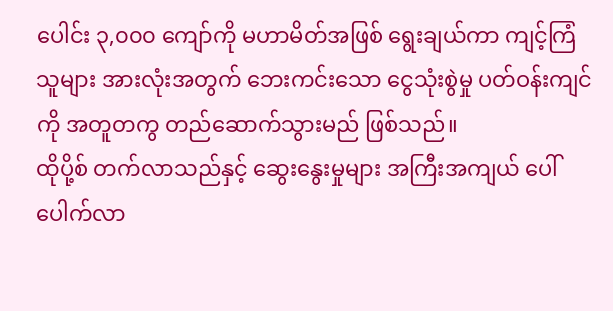ပေါင်း ၃,၀၀၀ ကျော်ကို မဟာမိတ်အဖြစ် ရွေးချယ်ကာ ကျင့်ကြံသူများ အားလုံးအတွက် ဘေးကင်းသော ငွေသုံးစွဲမှု ပတ်ဝန်းကျင်ကို အတူတကွ တည်ဆောက်သွားမည် ဖြစ်သည်။
ထိုပို့စ် တက်လာသည်နှင့် ဆွေးနွေးမှုများ အကြီးအကျယ် ပေါ်ပေါက်လာ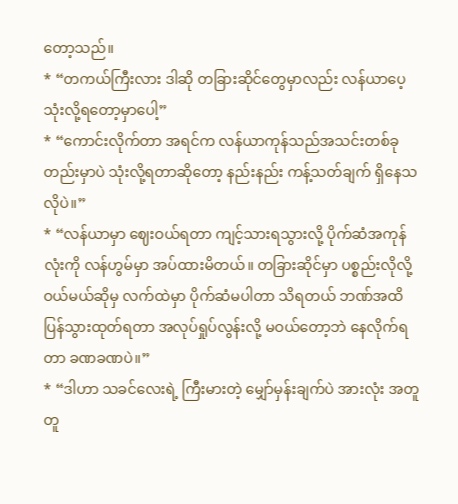တော့သည်။
* “တကယ်ကြီးလား ဒါဆို တခြားဆိုင်တွေမှာလည်း လန်ယာပေ့ သုံးလို့ရတော့မှာပေါ့”
* “ကောင်းလိုက်တာ အရင်က လန်ယာကုန်သည်အသင်းတစ်ခုတည်းမှာပဲ သုံးလို့ရတာဆိုတော့ နည်းနည်း ကန့်သတ်ချက် ရှိနေသလိုပဲ။”
* “လန်ယာမှာ ဈေးဝယ်ရတာ ကျင့်သားရသွားလို့ ပိုက်ဆံအကုန်လုံးကို လန်ဟွမ်မှာ အပ်ထားမိတယ်။ တခြားဆိုင်မှာ ပစ္စည်းလိုလို့ ဝယ်မယ်ဆိုမှ လက်ထဲမှာ ပိုက်ဆံမပါတာ သိရတယ် ဘဏ်အထိ ပြန်သွားထုတ်ရတာ အလုပ်ရှုပ်လွန်းလို့ မဝယ်တော့ဘဲ နေလိုက်ရတာ ခဏခဏပဲ။”
* “ဒါဟာ သခင်လေးရဲ့ ကြီးမားတဲ့ မျှော်မှန်းချက်ပဲ အားလုံး အတူတူ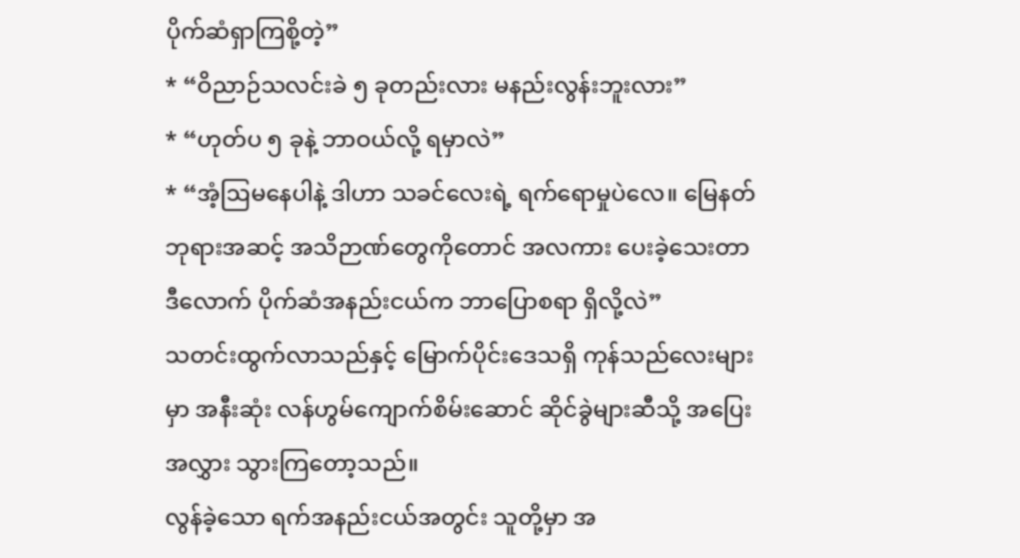ပိုက်ဆံရှာကြစို့တဲ့”
* “ဝိညာဉ်သလင်းခဲ ၅ ခုတည်းလား မနည်းလွန်းဘူးလား”
* “ဟုတ်ပ ၅ ခုနဲ့ ဘာဝယ်လို့ ရမှာလဲ”
* “အံ့ဩမနေပါနဲ့ ဒါဟာ သခင်လေးရဲ့ ရက်ရောမှုပဲလေ။ မြေနတ်ဘုရားအဆင့် အသိဉာဏ်တွေကိုတောင် အလကား ပေးခဲ့သေးတာ ဒီလောက် ပိုက်ဆံအနည်းငယ်က ဘာပြောစရာ ရှိလို့လဲ”
သတင်းထွက်လာသည်နှင့် မြောက်ပိုင်းဒေသရှိ ကုန်သည်လေးများမှာ အနီးဆုံး လန်ဟွမ်ကျောက်စိမ်းဆောင် ဆိုင်ခွဲများဆီသို့ အပြေးအလွှား သွားကြတော့သည်။
လွန်ခဲ့သော ရက်အနည်းငယ်အတွင်း သူတို့မှာ အ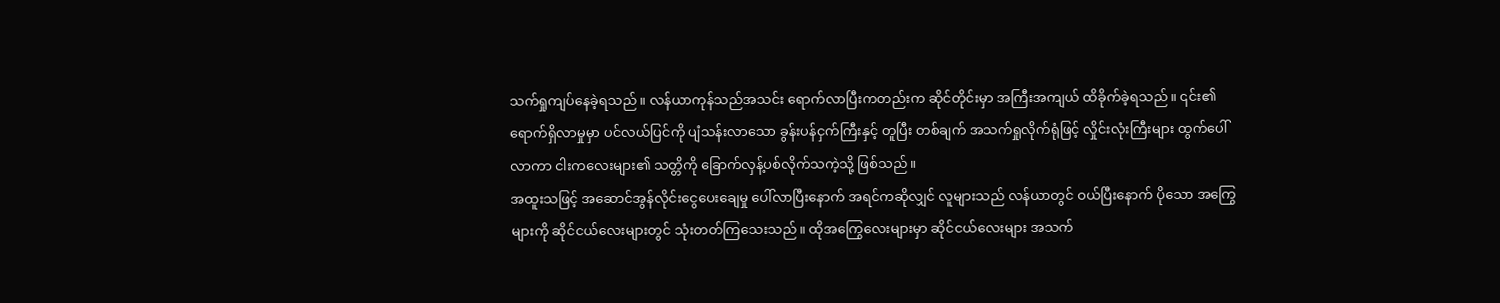သက်ရှုကျပ်နေခဲ့ရသည်။ လန်ယာကုန်သည်အသင်း ရောက်လာပြီးကတည်းက ဆိုင်တိုင်းမှာ အကြီးအကျယ် ထိခိုက်ခဲ့ရသည်။ ၎င်း၏ရောက်ရှိလာမှုမှာ ပင်လယ်ပြင်ကို ပျံသန်းလာသော ခွန်းပန်ငှက်ကြီးနှင့် တူပြီး တစ်ချက် အသက်ရှုလိုက်ရုံဖြင့် လှိုင်းလုံးကြီးများ ထွက်ပေါ်လာကာ ငါးကလေးများ၏ သတ္တိကို ခြောက်လှန့်ပစ်လိုက်သကဲ့သို့ ဖြစ်သည်။
အထူးသဖြင့် အဆောင်အွန်လိုင်းငွေပေးချေမှု ပေါ်လာပြီးနောက် အရင်ကဆိုလျှင် လူများသည် လန်ယာတွင် ဝယ်ပြီးနောက် ပိုသော အကြွေများကို ဆိုင်ငယ်လေးများတွင် သုံးတတ်ကြသေးသည်။ ထိုအကြွေလေးများမှာ ဆိုင်ငယ်လေးများ အသက်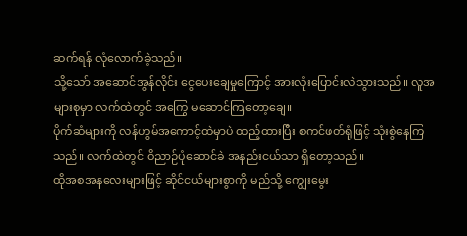ဆက်ရန် လုံလောက်ခဲ့သည်။
သို့သော် အဆောင်အွန်လိုင်း ငွေပေးချေမှုကြောင့် အားလုံးပြောင်းလဲသွားသည်။ လူအများစုမှာ လက်ထဲတွင် အကြွေ မဆောင်ကြတော့ချေ။
ပိုက်ဆံများကို လန်ဟွမ်အကောင့်ထဲမှာပဲ ထည့်ထားပြီး စကင်ဖတ်ရုံဖြင့် သုံးစွဲနေကြသည်။ လက်ထဲတွင် ဝိညာဉ်ပုံဆောင်ခဲ အနည်းငယ်သာ ရှိတော့သည်။
ထိုအစအနလေးများဖြင့် ဆိုင်ငယ်များစွာကို မည်သို့ ကျွေးမွေး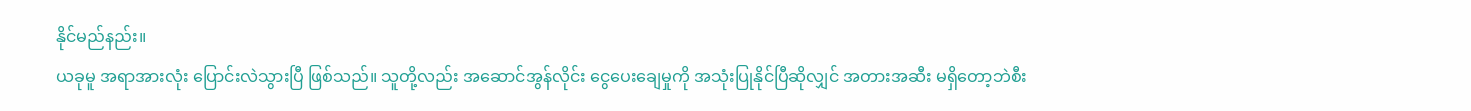နိုင်မည်နည်း။
ယခုမူ အရာအားလုံး ပြောင်းလဲသွားပြီ ဖြစ်သည်။ သူတို့လည်း အဆောင်အွန်လိုင်း ငွေပေးချေမှုကို အသုံးပြုနိုင်ပြီဆိုလျှင် အတားအဆီး မရှိတော့ဘဲစီး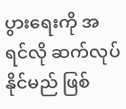ပွားရေးကို အရင်လို ဆက်လုပ်နိုင်မည် ဖြစ်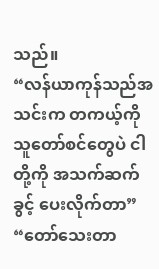သည်။
“လန်ယာကုန်သည်အသင်းက တကယ့်ကို သူတော်စင်တွေပဲ ငါတို့ကို အသက်ဆက်ခွင့် ပေးလိုက်တာ”
“တော်သေးတာ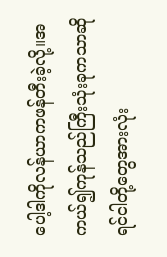ပေါ့ဒါကိုလန်ယာကဖန်တီးခဲ့လို့။အကယ်၍ကုန်သည်ကြီးသုံးခုကသာဆိုရင်ငါတို့တွေအားလုံး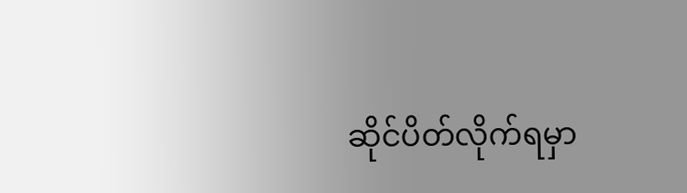ဆိုင်ပိတ်လိုက်ရမှာ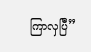ကြာလှပြီ”